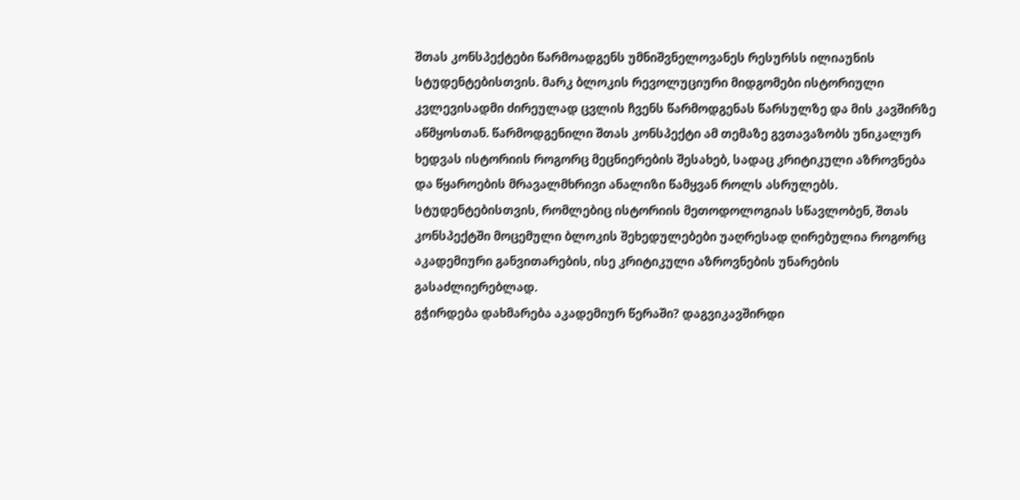შთას კონსპექტები წარმოადგენს უმნიშვნელოვანეს რესურსს ილიაუნის სტუდენტებისთვის. მარკ ბლოკის რევოლუციური მიდგომები ისტორიული კვლევისადმი ძირეულად ცვლის ჩვენს წარმოდგენას წარსულზე და მის კავშირზე აწმყოსთან. წარმოდგენილი შთას კონსპექტი ამ თემაზე გვთავაზობს უნიკალურ ხედვას ისტორიის როგორც მეცნიერების შესახებ, სადაც კრიტიკული აზროვნება და წყაროების მრავალმხრივი ანალიზი წამყვან როლს ასრულებს. სტუდენტებისთვის, რომლებიც ისტორიის მეთოდოლოგიას სწავლობენ, შთას კონსპექტში მოცემული ბლოკის შეხედულებები უაღრესად ღირებულია როგორც აკადემიური განვითარების, ისე კრიტიკული აზროვნების უნარების გასაძლიერებლად.
გჭირდება დახმარება აკადემიურ წერაში? დაგვიკავშირდი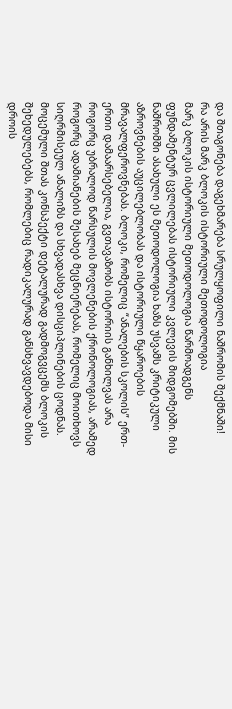და შთაგონება დაგეხმარება სრულყოფილი ნაშრომის შექმნაში!
რა არის მარკ ბლოკის ისტორიული მეთოდოლოგია
მარკ ბლოკის ისტორიული მეთოდოლოგია წარმოადგენს ფუნდამენტურ ცვლილებას ისტორიული კვლევის მიდგომებში. მის ნაშრომში ასახული ეს მეთოდოლოგია ხაზს უსვამს კრიტიკული აზროვნების აუცილებლობას და ისტორიული წყაროების მრავალფეროვნებას. ბლოკი, რომელიც “ანალების სკოლის” ერთ-ერთი დამაარსებელია, გვთავაზობს ისტორიის განხილვას არა როგორც უბრალოდ წარსულის მოვლენების ქრონოლოგიას, არამედ როგორც ადამიანების შესახებ მეცნიერებას, რომელიც მოითხოვს სიღრმისეულ ანალიზს და სხვადასხვა დისციპლინების ცოდნას.
მოცემული შთას კონსპექტი დეტალურად გადმოგვცემს ბლოკის შეხედულებებს, რომლებიც რადიკალურად განსხვავდებოდა მისი დროის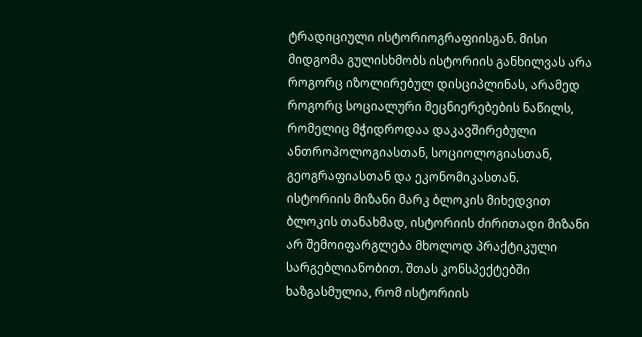ტრადიციული ისტორიოგრაფიისგან. მისი მიდგომა გულისხმობს ისტორიის განხილვას არა როგორც იზოლირებულ დისციპლინას, არამედ როგორც სოციალური მეცნიერებების ნაწილს, რომელიც მჭიდროდაა დაკავშირებული ანთროპოლოგიასთან, სოციოლოგიასთან, გეოგრაფიასთან და ეკონომიკასთან.
ისტორიის მიზანი მარკ ბლოკის მიხედვით
ბლოკის თანახმად, ისტორიის ძირითადი მიზანი არ შემოიფარგლება მხოლოდ პრაქტიკული სარგებლიანობით. შთას კონსპექტებში ხაზგასმულია, რომ ისტორიის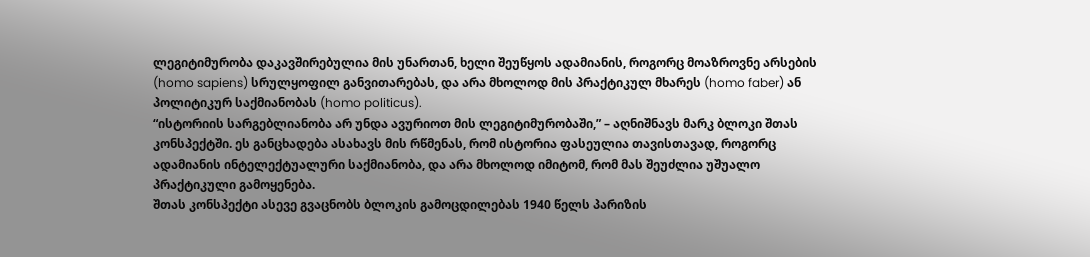ლეგიტიმურობა დაკავშირებულია მის უნართან, ხელი შეუწყოს ადამიანის, როგორც მოაზროვნე არსების (homo sapiens) სრულყოფილ განვითარებას, და არა მხოლოდ მის პრაქტიკულ მხარეს (homo faber) ან პოლიტიკურ საქმიანობას (homo politicus).
“ისტორიის სარგებლიანობა არ უნდა ავურიოთ მის ლეგიტიმურობაში,” – აღნიშნავს მარკ ბლოკი შთას კონსპექტში. ეს განცხადება ასახავს მის რწმენას, რომ ისტორია ფასეულია თავისთავად, როგორც ადამიანის ინტელექტუალური საქმიანობა, და არა მხოლოდ იმიტომ, რომ მას შეუძლია უშუალო პრაქტიკული გამოყენება.
შთას კონსპექტი ასევე გვაცნობს ბლოკის გამოცდილებას 1940 წელს პარიზის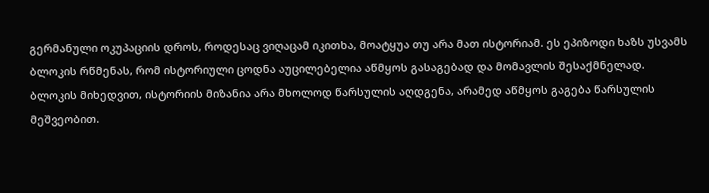გერმანული ოკუპაციის დროს, როდესაც ვიღაცამ იკითხა, მოატყუა თუ არა მათ ისტორიამ. ეს ეპიზოდი ხაზს უსვამს ბლოკის რწმენას, რომ ისტორიული ცოდნა აუცილებელია აწმყოს გასაგებად და მომავლის შესაქმნელად.
ბლოკის მიხედვით, ისტორიის მიზანია არა მხოლოდ წარსულის აღდგენა, არამედ აწმყოს გაგება წარსულის მეშვეობით.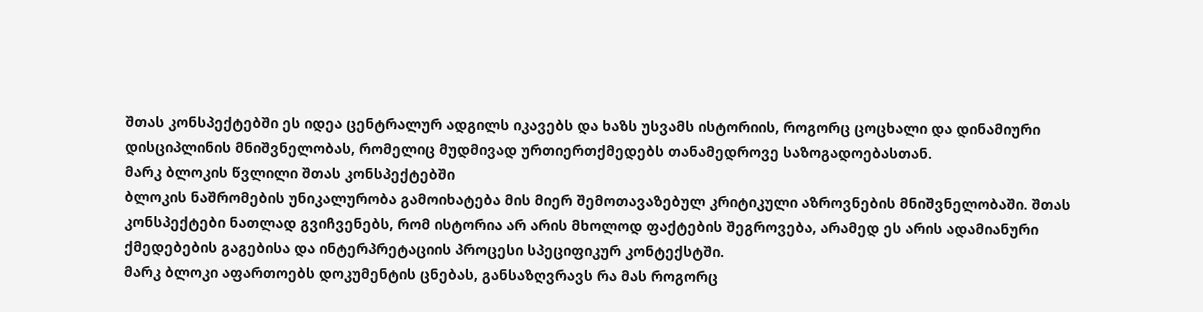შთას კონსპექტებში ეს იდეა ცენტრალურ ადგილს იკავებს და ხაზს უსვამს ისტორიის, როგორც ცოცხალი და დინამიური დისციპლინის მნიშვნელობას, რომელიც მუდმივად ურთიერთქმედებს თანამედროვე საზოგადოებასთან.
მარკ ბლოკის წვლილი შთას კონსპექტებში
ბლოკის ნაშრომების უნიკალურობა გამოიხატება მის მიერ შემოთავაზებულ კრიტიკული აზროვნების მნიშვნელობაში. შთას კონსპექტები ნათლად გვიჩვენებს, რომ ისტორია არ არის მხოლოდ ფაქტების შეგროვება, არამედ ეს არის ადამიანური ქმედებების გაგებისა და ინტერპრეტაციის პროცესი სპეციფიკურ კონტექსტში.
მარკ ბლოკი აფართოებს დოკუმენტის ცნებას, განსაზღვრავს რა მას როგორც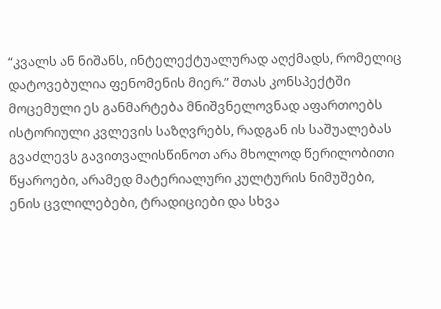“კვალს ან ნიშანს, ინტელექტუალურად აღქმადს, რომელიც დატოვებულია ფენომენის მიერ.” შთას კონსპექტში მოცემული ეს განმარტება მნიშვნელოვნად აფართოებს ისტორიული კვლევის საზღვრებს, რადგან ის საშუალებას გვაძლევს გავითვალისწინოთ არა მხოლოდ წერილობითი წყაროები, არამედ მატერიალური კულტურის ნიმუშები, ენის ცვლილებები, ტრადიციები და სხვა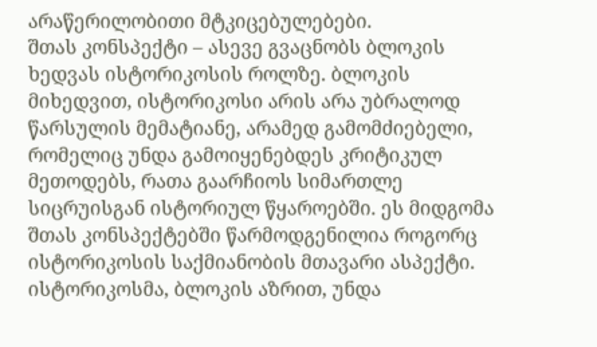არაწერილობითი მტკიცებულებები.
შთას კონსპექტი – ასევე გვაცნობს ბლოკის ხედვას ისტორიკოსის როლზე. ბლოკის მიხედვით, ისტორიკოსი არის არა უბრალოდ წარსულის მემატიანე, არამედ გამომძიებელი, რომელიც უნდა გამოიყენებდეს კრიტიკულ მეთოდებს, რათა გაარჩიოს სიმართლე სიცრუისგან ისტორიულ წყაროებში. ეს მიდგომა შთას კონსპექტებში წარმოდგენილია როგორც ისტორიკოსის საქმიანობის მთავარი ასპექტი.
ისტორიკოსმა, ბლოკის აზრით, უნდა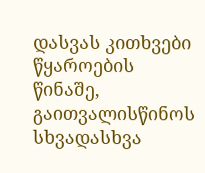დასვას კითხვები წყაროების წინაშე, გაითვალისწინოს სხვადასხვა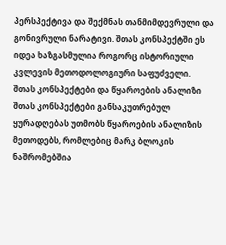პერსპექტივა და შექმნას თანმიმდევრული და გონივრული ნარატივი. შთას კონსპექტში ეს იდეა ხაზგასმულია როგორც ისტორიული კვლევის მეთოდოლოგიური საფუძველი.
შთას კონსპექტები და წყაროების ანალიზი
შთას კონსპექტები განსაკუთრებულ ყურადღებას უთმობს წყაროების ანალიზის მეთოდებს, რომლებიც მარკ ბლოკის ნაშრომებშია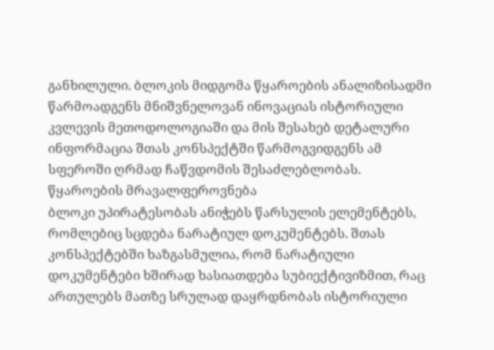განხილული. ბლოკის მიდგომა წყაროების ანალიზისადმი წარმოადგენს მნიშვნელოვან ინოვაციას ისტორიული კვლევის მეთოდოლოგიაში და მის შესახებ დეტალური ინფორმაცია შთას კონსპექტში წარმოგვიდგენს ამ სფეროში ღრმად ჩაწვდომის შესაძლებლობას.
წყაროების მრავალფეროვნება
ბლოკი უპირატესობას ანიჭებს წარსულის ელემენტებს, რომლებიც სცდება ნარატიულ დოკუმენტებს. შთას კონსპექტებში ხაზგასმულია, რომ ნარატიული დოკუმენტები ხშირად ხასიათდება სუბიექტივიზმით, რაც ართულებს მათზე სრულად დაყრდნობას ისტორიული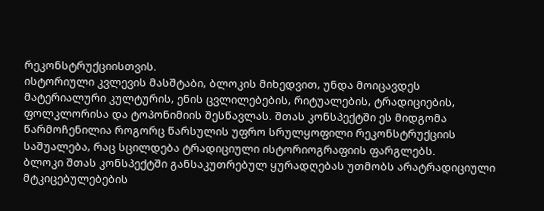რეკონსტრუქციისთვის.
ისტორიული კვლევის მასშტაბი, ბლოკის მიხედვით, უნდა მოიცავდეს მატერიალური კულტურის, ენის ცვლილებების, რიტუალების, ტრადიციების, ფოლკლორისა და ტოპონიმიის შესწავლას. შთას კონსპექტში ეს მიდგომა წარმოჩენილია როგორც წარსულის უფრო სრულყოფილი რეკონსტრუქციის საშუალება, რაც სცილდება ტრადიციული ისტორიოგრაფიის ფარგლებს.
ბლოკი შთას კონსპექტში განსაკუთრებულ ყურადღებას უთმობს არატრადიციული მტკიცებულებების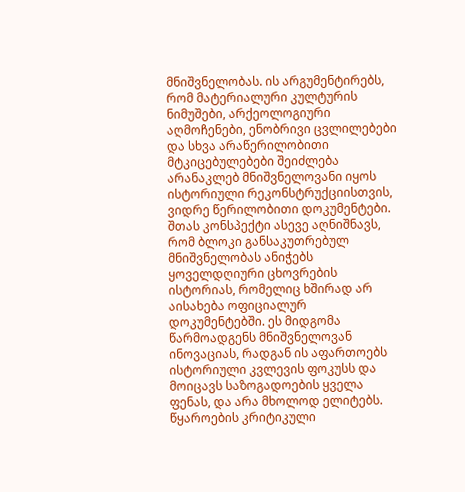მნიშვნელობას. ის არგუმენტირებს, რომ მატერიალური კულტურის ნიმუშები, არქეოლოგიური აღმოჩენები, ენობრივი ცვლილებები და სხვა არაწერილობითი მტკიცებულებები შეიძლება არანაკლებ მნიშვნელოვანი იყოს ისტორიული რეკონსტრუქციისთვის, ვიდრე წერილობითი დოკუმენტები.
შთას კონსპექტი ასევე აღნიშნავს, რომ ბლოკი განსაკუთრებულ მნიშვნელობას ანიჭებს ყოველდღიური ცხოვრების ისტორიას, რომელიც ხშირად არ აისახება ოფიციალურ დოკუმენტებში. ეს მიდგომა წარმოადგენს მნიშვნელოვან ინოვაციას, რადგან ის აფართოებს ისტორიული კვლევის ფოკუსს და მოიცავს საზოგადოების ყველა ფენას, და არა მხოლოდ ელიტებს.
წყაროების კრიტიკული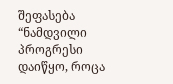შეფასება
“ნამდვილი პროგრესი დაიწყო, როცა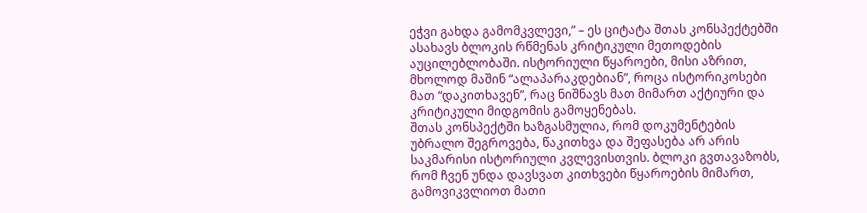ეჭვი გახდა გამომკვლევი,” – ეს ციტატა შთას კონსპექტებში ასახავს ბლოკის რწმენას კრიტიკული მეთოდების აუცილებლობაში. ისტორიული წყაროები, მისი აზრით, მხოლოდ მაშინ “ალაპარაკდებიან”, როცა ისტორიკოსები მათ “დაკითხავენ”, რაც ნიშნავს მათ მიმართ აქტიური და კრიტიკული მიდგომის გამოყენებას.
შთას კონსპექტში ხაზგასმულია, რომ დოკუმენტების უბრალო შეგროვება, წაკითხვა და შეფასება არ არის საკმარისი ისტორიული კვლევისთვის. ბლოკი გვთავაზობს, რომ ჩვენ უნდა დავსვათ კითხვები წყაროების მიმართ, გამოვიკვლიოთ მათი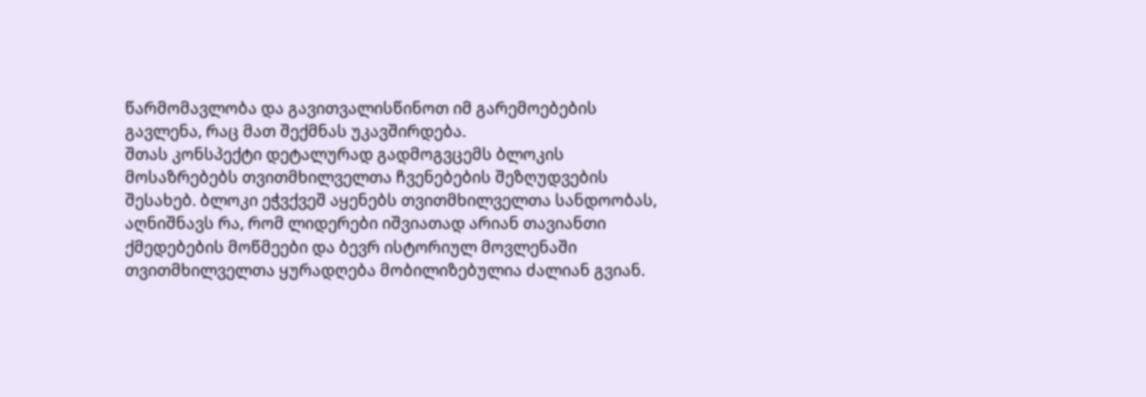წარმომავლობა და გავითვალისწინოთ იმ გარემოებების გავლენა, რაც მათ შექმნას უკავშირდება.
შთას კონსპექტი დეტალურად გადმოგვცემს ბლოკის მოსაზრებებს თვითმხილველთა ჩვენებების შეზღუდვების შესახებ. ბლოკი ეჭვქვეშ აყენებს თვითმხილველთა სანდოობას, აღნიშნავს რა, რომ ლიდერები იშვიათად არიან თავიანთი ქმედებების მოწმეები და ბევრ ისტორიულ მოვლენაში თვითმხილველთა ყურადღება მობილიზებულია ძალიან გვიან.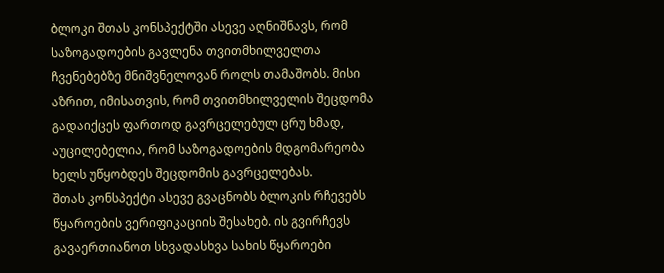ბლოკი შთას კონსპექტში ასევე აღნიშნავს, რომ საზოგადოების გავლენა თვითმხილველთა ჩვენებებზე მნიშვნელოვან როლს თამაშობს. მისი აზრით, იმისათვის, რომ თვითმხილველის შეცდომა გადაიქცეს ფართოდ გავრცელებულ ცრუ ხმად, აუცილებელია, რომ საზოგადოების მდგომარეობა ხელს უწყობდეს შეცდომის გავრცელებას.
შთას კონსპექტი ასევე გვაცნობს ბლოკის რჩევებს წყაროების ვერიფიკაციის შესახებ. ის გვირჩევს გავაერთიანოთ სხვადასხვა სახის წყაროები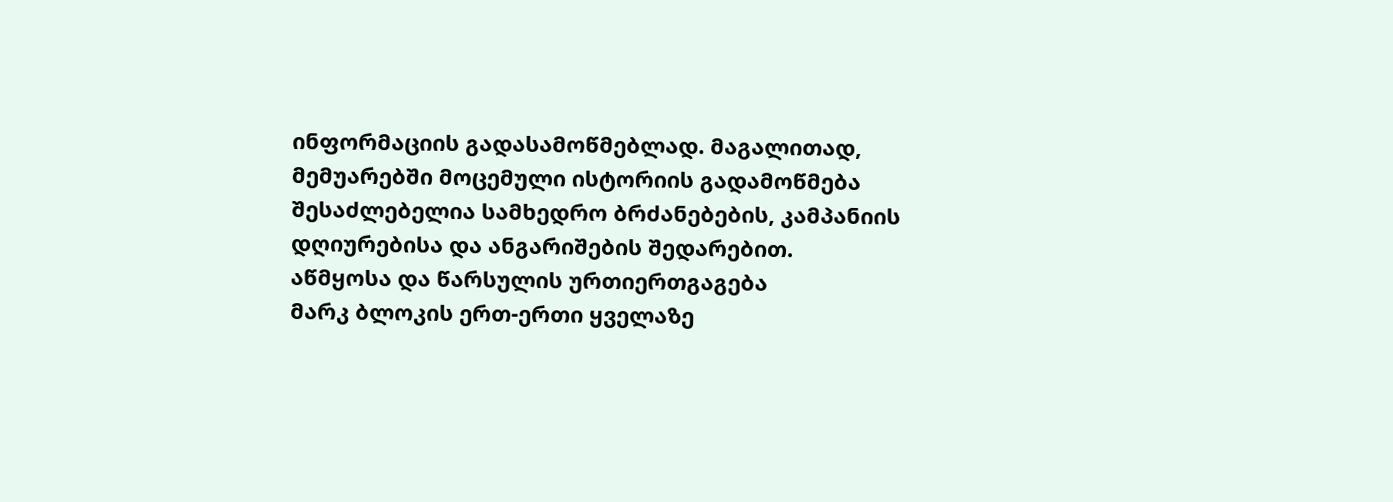ინფორმაციის გადასამოწმებლად. მაგალითად, მემუარებში მოცემული ისტორიის გადამოწმება შესაძლებელია სამხედრო ბრძანებების, კამპანიის დღიურებისა და ანგარიშების შედარებით.
აწმყოსა და წარსულის ურთიერთგაგება
მარკ ბლოკის ერთ-ერთი ყველაზე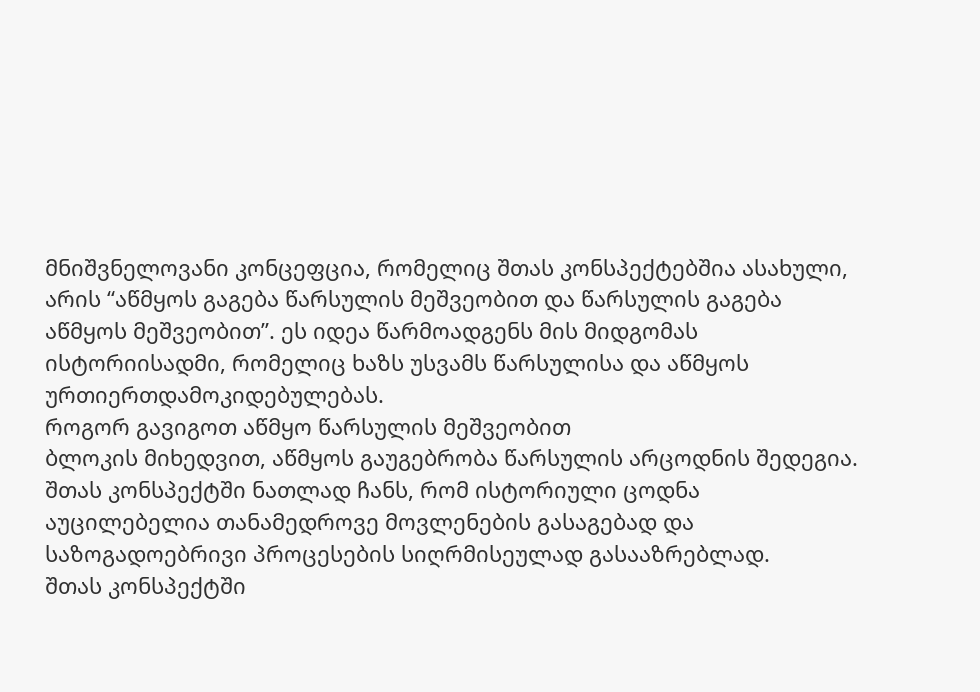მნიშვნელოვანი კონცეფცია, რომელიც შთას კონსპექტებშია ასახული, არის “აწმყოს გაგება წარსულის მეშვეობით და წარსულის გაგება აწმყოს მეშვეობით”. ეს იდეა წარმოადგენს მის მიდგომას ისტორიისადმი, რომელიც ხაზს უსვამს წარსულისა და აწმყოს ურთიერთდამოკიდებულებას.
როგორ გავიგოთ აწმყო წარსულის მეშვეობით
ბლოკის მიხედვით, აწმყოს გაუგებრობა წარსულის არცოდნის შედეგია. შთას კონსპექტში ნათლად ჩანს, რომ ისტორიული ცოდნა აუცილებელია თანამედროვე მოვლენების გასაგებად და საზოგადოებრივი პროცესების სიღრმისეულად გასააზრებლად.
შთას კონსპექტში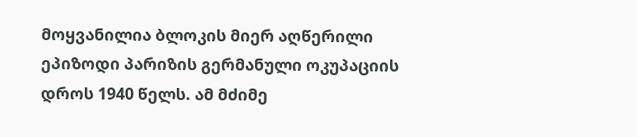მოყვანილია ბლოკის მიერ აღწერილი ეპიზოდი პარიზის გერმანული ოკუპაციის დროს 1940 წელს. ამ მძიმე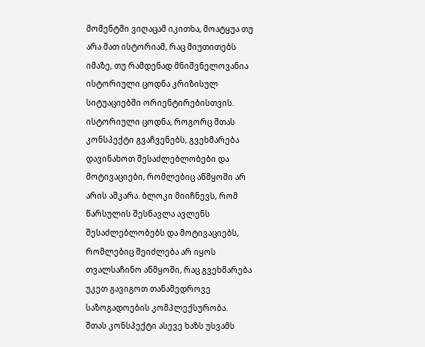მომენტში ვიღაცამ იკითხა, მოატყუა თუ არა მათ ისტორიამ, რაც მიუთითებს იმაზე, თუ რამდენად მნიშვნელოვანია ისტორიული ცოდნა კრიზისულ სიტუაციებში ორიენტირებისთვის.
ისტორიული ცოდნა, როგორც შთას კონსპექტი გვაჩვენებს, გვეხმარება დავინახოთ შესაძლებლობები და მოტივაციები, რომლებიც აწმყოში არ არის აშკარა. ბლოკი მიიჩნევს, რომ წარსულის შესწავლა ავლენს შესაძლებლობებს და მოტივაციებს, რომლებიც შეიძლება არ იყოს თვალსაჩინო აწმყოში, რაც გვეხმარება უკეთ გავიგოთ თანამედროვე საზოგადოების კომპლექსურობა.
შთას კონსპექტი ასევე ხაზს უსვამს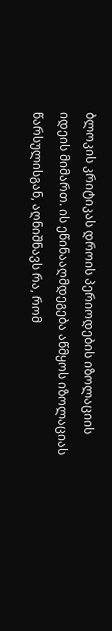ბლოკის კრიტიკას დროის პერიოდების იზოლაციის იდეის მიმართ. ის ეწინააღმდეგება აწმყოს იზოლაციას წარსულისგან, აღნიშნავს რა, რომ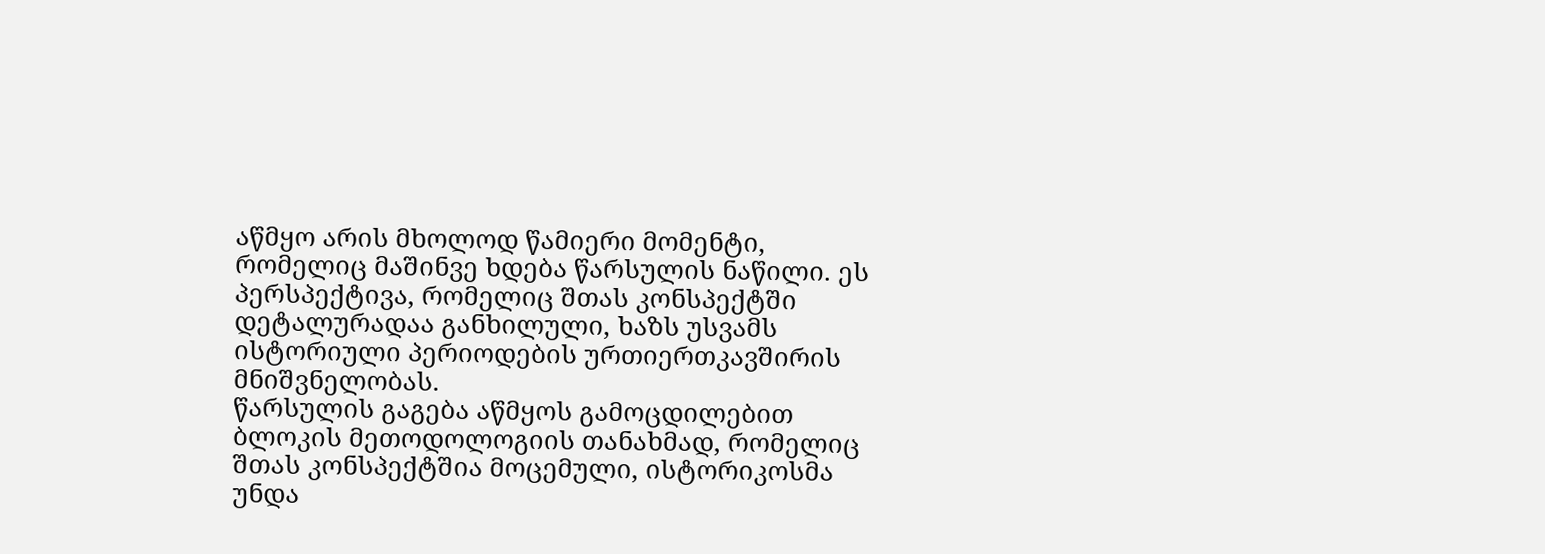აწმყო არის მხოლოდ წამიერი მომენტი, რომელიც მაშინვე ხდება წარსულის ნაწილი. ეს პერსპექტივა, რომელიც შთას კონსპექტში დეტალურადაა განხილული, ხაზს უსვამს ისტორიული პერიოდების ურთიერთკავშირის მნიშვნელობას.
წარსულის გაგება აწმყოს გამოცდილებით
ბლოკის მეთოდოლოგიის თანახმად, რომელიც შთას კონსპექტშია მოცემული, ისტორიკოსმა უნდა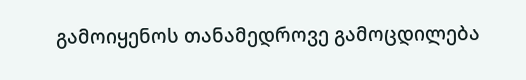გამოიყენოს თანამედროვე გამოცდილება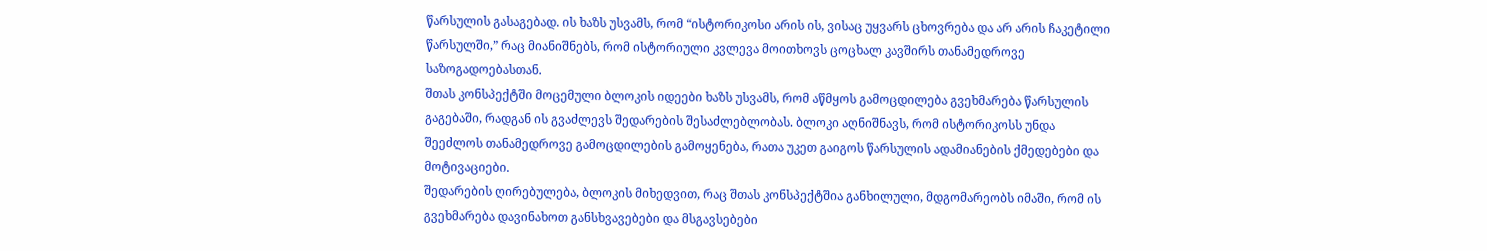წარსულის გასაგებად. ის ხაზს უსვამს, რომ “ისტორიკოსი არის ის, ვისაც უყვარს ცხოვრება და არ არის ჩაკეტილი წარსულში,” რაც მიანიშნებს, რომ ისტორიული კვლევა მოითხოვს ცოცხალ კავშირს თანამედროვე საზოგადოებასთან.
შთას კონსპექტში მოცემული ბლოკის იდეები ხაზს უსვამს, რომ აწმყოს გამოცდილება გვეხმარება წარსულის გაგებაში, რადგან ის გვაძლევს შედარების შესაძლებლობას. ბლოკი აღნიშნავს, რომ ისტორიკოსს უნდა შეეძლოს თანამედროვე გამოცდილების გამოყენება, რათა უკეთ გაიგოს წარსულის ადამიანების ქმედებები და მოტივაციები.
შედარების ღირებულება, ბლოკის მიხედვით, რაც შთას კონსპექტშია განხილული, მდგომარეობს იმაში, რომ ის გვეხმარება დავინახოთ განსხვავებები და მსგავსებები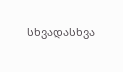სხვადასხვა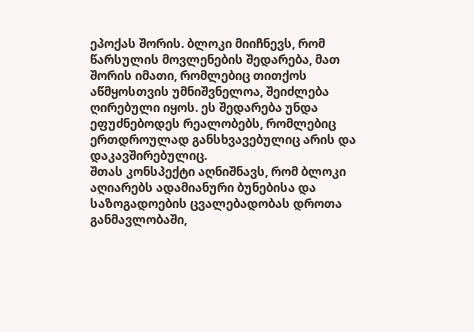ეპოქას შორის. ბლოკი მიიჩნევს, რომ წარსულის მოვლენების შედარება, მათ შორის იმათი, რომლებიც თითქოს აწმყოსთვის უმნიშვნელოა, შეიძლება ღირებული იყოს. ეს შედარება უნდა ეფუძნებოდეს რეალობებს, რომლებიც ერთდროულად განსხვავებულიც არის და დაკავშირებულიც.
შთას კონსპექტი აღნიშნავს, რომ ბლოკი აღიარებს ადამიანური ბუნებისა და საზოგადოების ცვალებადობას დროთა განმავლობაში,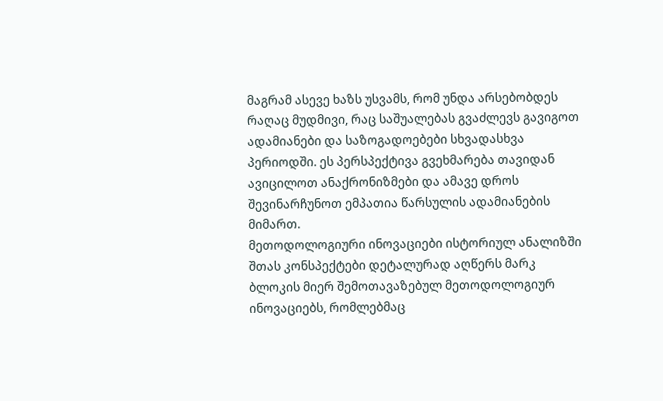მაგრამ ასევე ხაზს უსვამს, რომ უნდა არსებობდეს რაღაც მუდმივი, რაც საშუალებას გვაძლევს გავიგოთ ადამიანები და საზოგადოებები სხვადასხვა პერიოდში. ეს პერსპექტივა გვეხმარება თავიდან ავიცილოთ ანაქრონიზმები და ამავე დროს შევინარჩუნოთ ემპათია წარსულის ადამიანების მიმართ.
მეთოდოლოგიური ინოვაციები ისტორიულ ანალიზში
შთას კონსპექტები დეტალურად აღწერს მარკ ბლოკის მიერ შემოთავაზებულ მეთოდოლოგიურ ინოვაციებს, რომლებმაც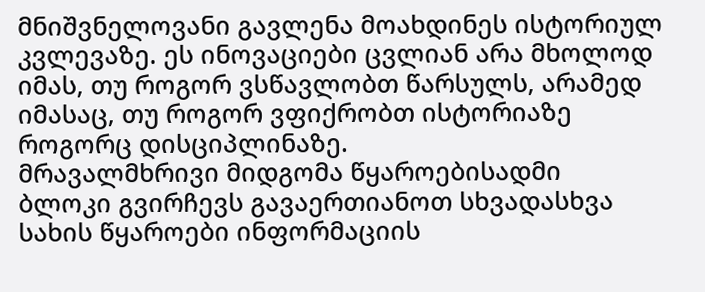მნიშვნელოვანი გავლენა მოახდინეს ისტორიულ კვლევაზე. ეს ინოვაციები ცვლიან არა მხოლოდ იმას, თუ როგორ ვსწავლობთ წარსულს, არამედ იმასაც, თუ როგორ ვფიქრობთ ისტორიაზე როგორც დისციპლინაზე.
მრავალმხრივი მიდგომა წყაროებისადმი
ბლოკი გვირჩევს გავაერთიანოთ სხვადასხვა სახის წყაროები ინფორმაციის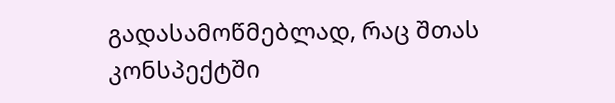გადასამოწმებლად, რაც შთას კონსპექტში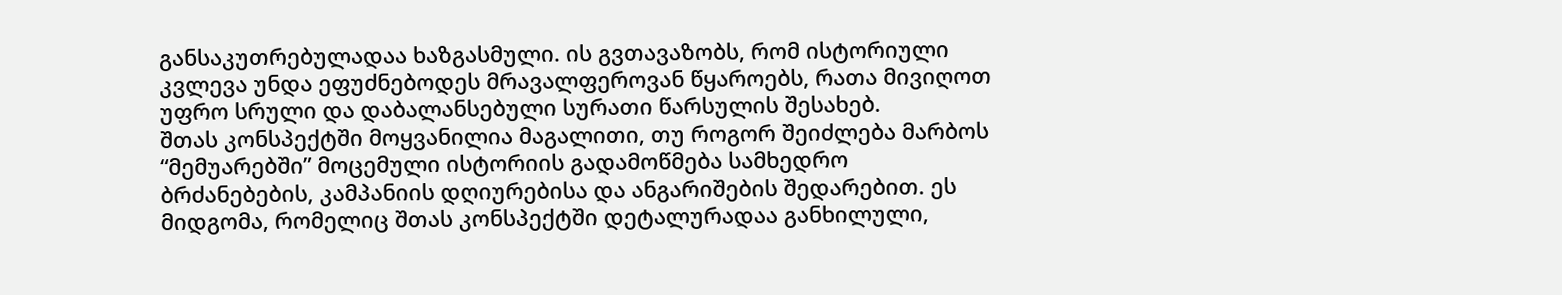განსაკუთრებულადაა ხაზგასმული. ის გვთავაზობს, რომ ისტორიული კვლევა უნდა ეფუძნებოდეს მრავალფეროვან წყაროებს, რათა მივიღოთ უფრო სრული და დაბალანსებული სურათი წარსულის შესახებ.
შთას კონსპექტში მოყვანილია მაგალითი, თუ როგორ შეიძლება მარბოს “მემუარებში” მოცემული ისტორიის გადამოწმება სამხედრო ბრძანებების, კამპანიის დღიურებისა და ანგარიშების შედარებით. ეს მიდგომა, რომელიც შთას კონსპექტში დეტალურადაა განხილული,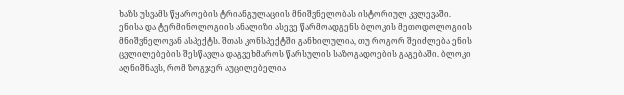ხაზს უსვამს წყაროების ტრიანგულაციის მნიშვნელობას ისტორიულ კვლევაში.
ენისა და ტერმინოლოგიის ანალიზი ასევე წარმოადგენს ბლოკის მეთოდოლოგიის მნიშვნელოვან ასპექტს. შთას კონსპექტში განხილულია, თუ როგორ შეიძლება ენის ცვლილებების შესწავლა დაგვეხმაროს წარსულის საზოგადოების გაგებაში. ბლოკი აღნიშნავს, რომ ზოგჯერ აუცილებელია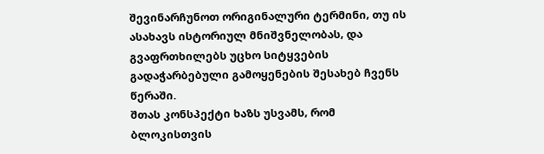შევინარჩუნოთ ორიგინალური ტერმინი, თუ ის ასახავს ისტორიულ მნიშვნელობას, და გვაფრთხილებს უცხო სიტყვების გადაჭარბებული გამოყენების შესახებ ჩვენს წერაში.
შთას კონსპექტი ხაზს უსვამს, რომ ბლოკისთვის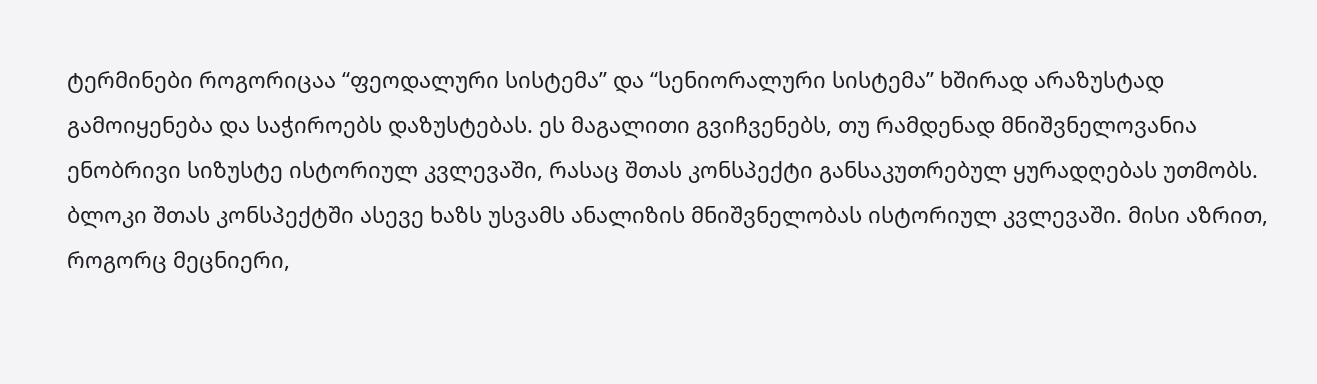ტერმინები როგორიცაა “ფეოდალური სისტემა” და “სენიორალური სისტემა” ხშირად არაზუსტად გამოიყენება და საჭიროებს დაზუსტებას. ეს მაგალითი გვიჩვენებს, თუ რამდენად მნიშვნელოვანია ენობრივი სიზუსტე ისტორიულ კვლევაში, რასაც შთას კონსპექტი განსაკუთრებულ ყურადღებას უთმობს.
ბლოკი შთას კონსპექტში ასევე ხაზს უსვამს ანალიზის მნიშვნელობას ისტორიულ კვლევაში. მისი აზრით, როგორც მეცნიერი,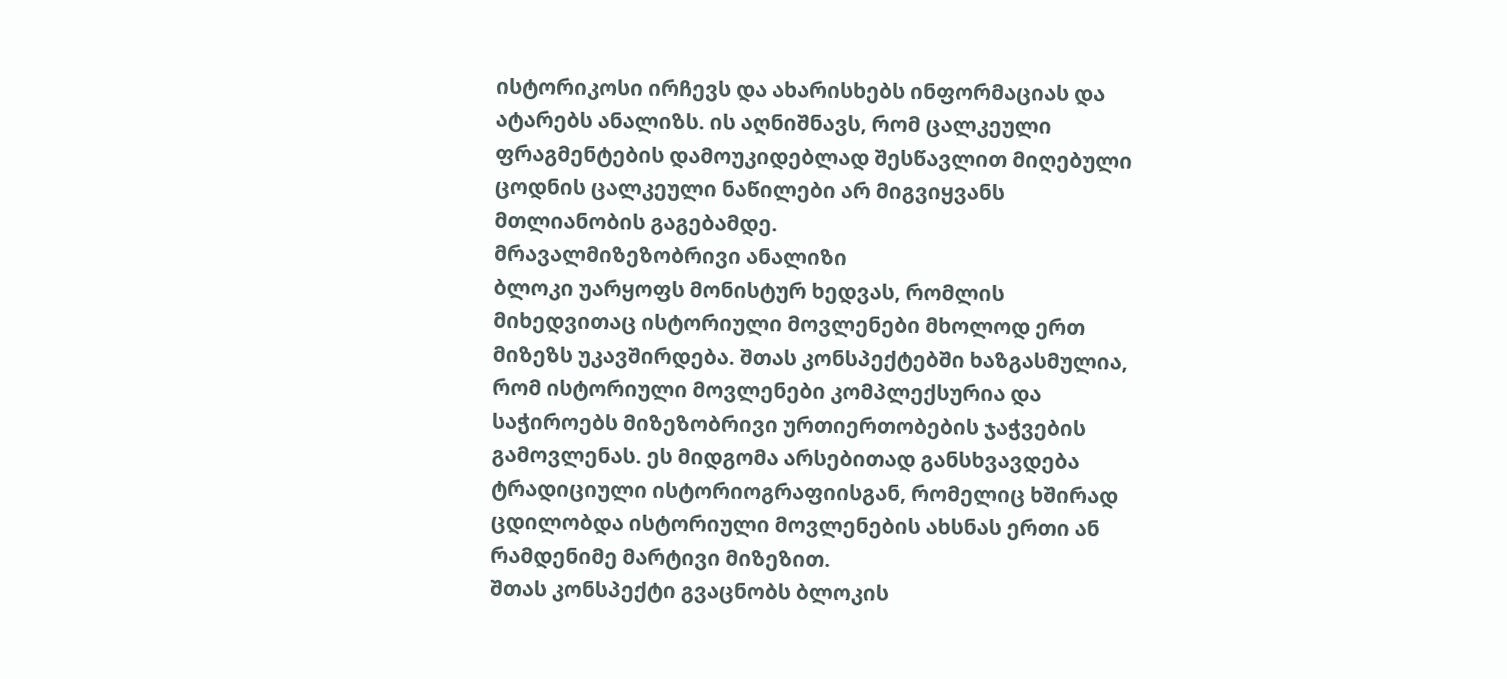ისტორიკოსი ირჩევს და ახარისხებს ინფორმაციას და ატარებს ანალიზს. ის აღნიშნავს, რომ ცალკეული ფრაგმენტების დამოუკიდებლად შესწავლით მიღებული ცოდნის ცალკეული ნაწილები არ მიგვიყვანს მთლიანობის გაგებამდე.
მრავალმიზეზობრივი ანალიზი
ბლოკი უარყოფს მონისტურ ხედვას, რომლის მიხედვითაც ისტორიული მოვლენები მხოლოდ ერთ მიზეზს უკავშირდება. შთას კონსპექტებში ხაზგასმულია, რომ ისტორიული მოვლენები კომპლექსურია და საჭიროებს მიზეზობრივი ურთიერთობების ჯაჭვების გამოვლენას. ეს მიდგომა არსებითად განსხვავდება ტრადიციული ისტორიოგრაფიისგან, რომელიც ხშირად ცდილობდა ისტორიული მოვლენების ახსნას ერთი ან რამდენიმე მარტივი მიზეზით.
შთას კონსპექტი გვაცნობს ბლოკის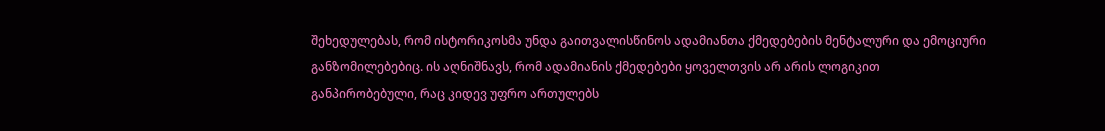შეხედულებას, რომ ისტორიკოსმა უნდა გაითვალისწინოს ადამიანთა ქმედებების მენტალური და ემოციური განზომილებებიც. ის აღნიშნავს, რომ ადამიანის ქმედებები ყოველთვის არ არის ლოგიკით განპირობებული, რაც კიდევ უფრო ართულებს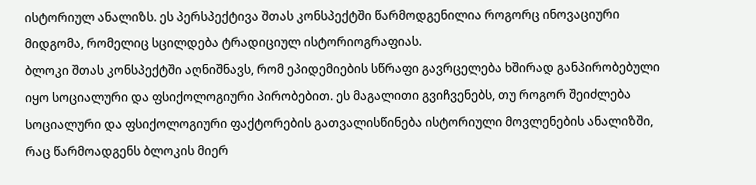ისტორიულ ანალიზს. ეს პერსპექტივა შთას კონსპექტში წარმოდგენილია როგორც ინოვაციური მიდგომა, რომელიც სცილდება ტრადიციულ ისტორიოგრაფიას.
ბლოკი შთას კონსპექტში აღნიშნავს, რომ ეპიდემიების სწრაფი გავრცელება ხშირად განპირობებული იყო სოციალური და ფსიქოლოგიური პირობებით. ეს მაგალითი გვიჩვენებს, თუ როგორ შეიძლება სოციალური და ფსიქოლოგიური ფაქტორების გათვალისწინება ისტორიული მოვლენების ანალიზში, რაც წარმოადგენს ბლოკის მიერ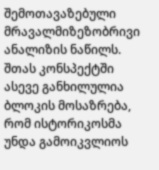შემოთავაზებული მრავალმიზეზობრივი ანალიზის ნაწილს.
შთას კონსპექტში ასევე განხილულია ბლოკის მოსაზრება, რომ ისტორიკოსმა უნდა გამოიკვლიოს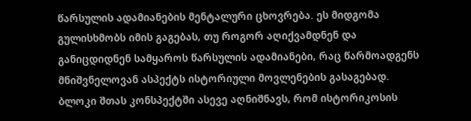წარსულის ადამიანების მენტალური ცხოვრება. ეს მიდგომა გულისხმობს იმის გაგებას, თუ როგორ აღიქვამდნენ და განიცდიდნენ სამყაროს წარსულის ადამიანები, რაც წარმოადგენს მნიშვნელოვან ასპექტს ისტორიული მოვლენების გასაგებად.
ბლოკი შთას კონსპექტში ასევე აღნიშნავს, რომ ისტორიკოსის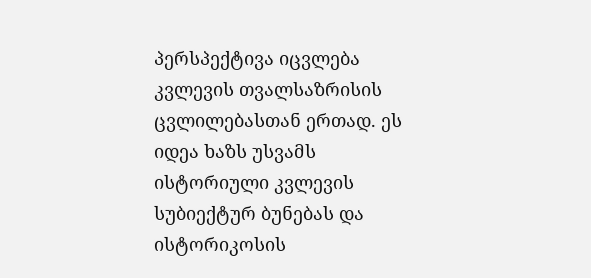პერსპექტივა იცვლება კვლევის თვალსაზრისის ცვლილებასთან ერთად. ეს იდეა ხაზს უსვამს ისტორიული კვლევის სუბიექტურ ბუნებას და ისტორიკოსის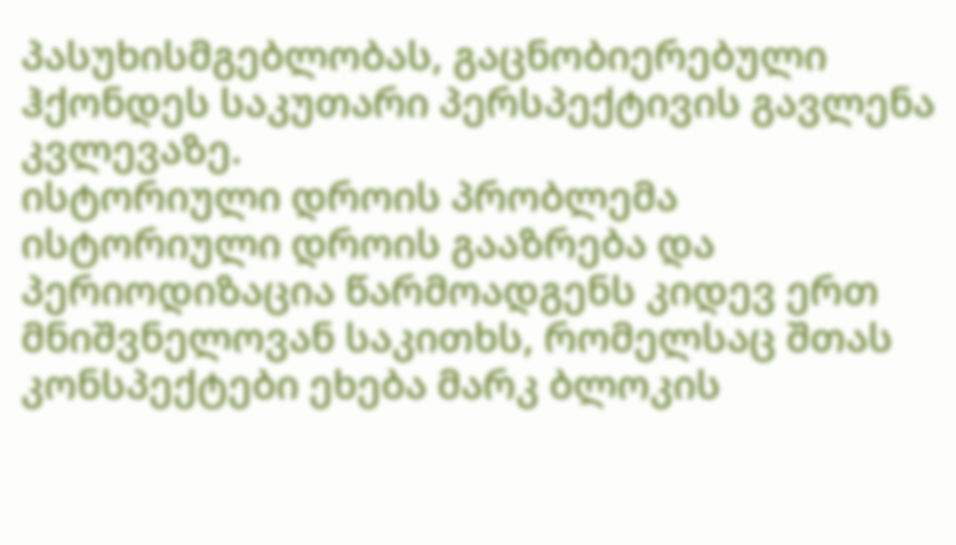პასუხისმგებლობას, გაცნობიერებული ჰქონდეს საკუთარი პერსპექტივის გავლენა კვლევაზე.
ისტორიული დროის პრობლემა
ისტორიული დროის გააზრება და პერიოდიზაცია წარმოადგენს კიდევ ერთ მნიშვნელოვან საკითხს, რომელსაც შთას კონსპექტები ეხება მარკ ბლოკის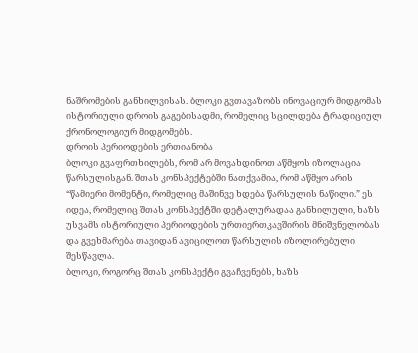ნაშრომების განხილვისას. ბლოკი გვთავაზობს ინოვაციურ მიდგომას ისტორიული დროის გაგებისადმი, რომელიც სცილდება ტრადიციულ ქრონოლოგიურ მიდგომებს.
დროის პერიოდების ერთიანობა
ბლოკი გვაფრთხილებს, რომ არ მოვახდინოთ აწმყოს იზოლაცია წარსულისგან. შთას კონსპექტებში ნათქვამია, რომ აწმყო არის “წამიერი მომენტი, რომელიც მაშინვე ხდება წარსულის ნაწილი.” ეს იდეა, რომელიც შთას კონსპექტში დეტალურადაა განხილული, ხაზს უსვამს ისტორიული პერიოდების ურთიერთკავშირის მნიშვნელობას და გვეხმარება თავიდან ავიცილოთ წარსულის იზოლირებული შესწავლა.
ბლოკი, როგორც შთას კონსპექტი გვაჩვენებს, ხაზს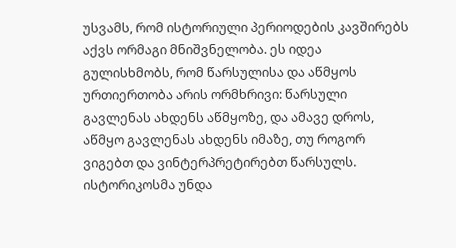უსვამს, რომ ისტორიული პერიოდების კავშირებს აქვს ორმაგი მნიშვნელობა. ეს იდეა გულისხმობს, რომ წარსულისა და აწმყოს ურთიერთობა არის ორმხრივი: წარსული გავლენას ახდენს აწმყოზე, და ამავე დროს, აწმყო გავლენას ახდენს იმაზე, თუ როგორ ვიგებთ და ვინტერპრეტირებთ წარსულს.
ისტორიკოსმა უნდა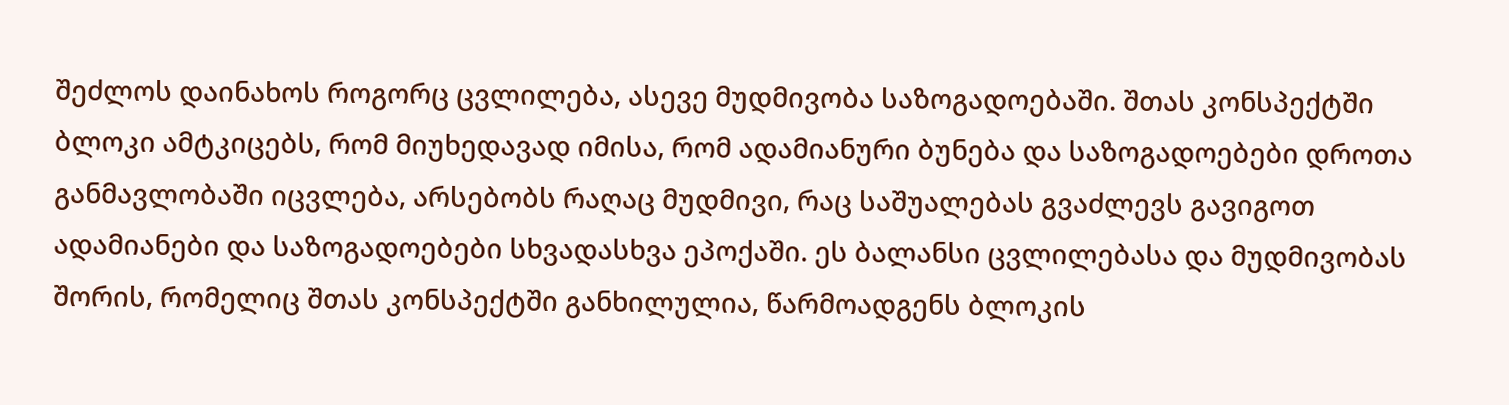შეძლოს დაინახოს როგორც ცვლილება, ასევე მუდმივობა საზოგადოებაში. შთას კონსპექტში ბლოკი ამტკიცებს, რომ მიუხედავად იმისა, რომ ადამიანური ბუნება და საზოგადოებები დროთა განმავლობაში იცვლება, არსებობს რაღაც მუდმივი, რაც საშუალებას გვაძლევს გავიგოთ ადამიანები და საზოგადოებები სხვადასხვა ეპოქაში. ეს ბალანსი ცვლილებასა და მუდმივობას შორის, რომელიც შთას კონსპექტში განხილულია, წარმოადგენს ბლოკის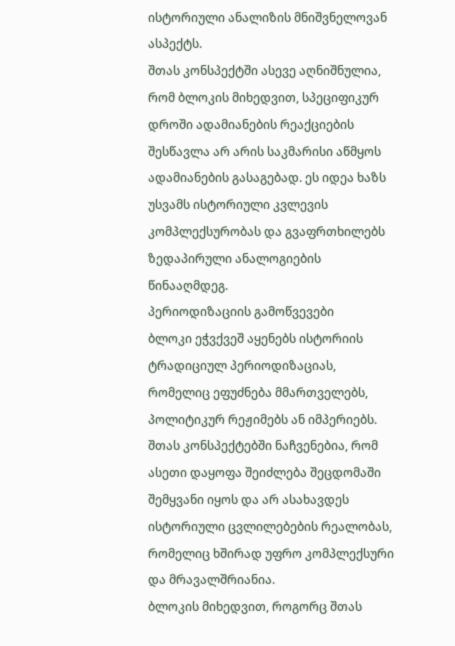ისტორიული ანალიზის მნიშვნელოვან ასპექტს.
შთას კონსპექტში ასევე აღნიშნულია, რომ ბლოკის მიხედვით, სპეციფიკურ დროში ადამიანების რეაქციების შესწავლა არ არის საკმარისი აწმყოს ადამიანების გასაგებად. ეს იდეა ხაზს უსვამს ისტორიული კვლევის კომპლექსურობას და გვაფრთხილებს ზედაპირული ანალოგიების წინააღმდეგ.
პერიოდიზაციის გამოწვევები
ბლოკი ეჭვქვეშ აყენებს ისტორიის ტრადიციულ პერიოდიზაციას, რომელიც ეფუძნება მმართველებს, პოლიტიკურ რეჟიმებს ან იმპერიებს. შთას კონსპექტებში ნაჩვენებია, რომ ასეთი დაყოფა შეიძლება შეცდომაში შემყვანი იყოს და არ ასახავდეს ისტორიული ცვლილებების რეალობას, რომელიც ხშირად უფრო კომპლექსური და მრავალშრიანია.
ბლოკის მიხედვით, როგორც შთას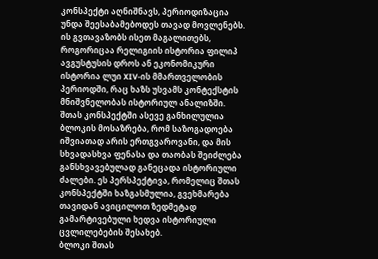კონსპექტი აღნიშნავს, პერიოდიზაცია უნდა შეესაბამებოდეს თავად მოვლენებს. ის გვთავაზობს ისეთ მაგალითებს, როგორიცაა რელიგიის ისტორია ფილიპ ავგუსტუსის დროს ან ეკონომიკური ისტორია ლუი XIV-ის მმართველობის პერიოდში, რაც ხაზს უსვამს კონტექსტის მნიშვნელობას ისტორიულ ანალიზში.
შთას კონსპექტში ასევე განხილულია ბლოკის მოსაზრება, რომ საზოგადოება იშვიათად არის ერთგვაროვანი, და მის სხვადასხვა ფენასა და თაობას შეიძლება განსხვავებულად განეცადა ისტორიული ძალები. ეს პერსპექტივა, რომელიც შთას კონსპექტში ხაზგასმულია, გვეხმარება თავიდან ავიცილოთ ზედმეტად გამარტივებული ხედვა ისტორიული ცვლილებების შესახებ.
ბლოკი შთას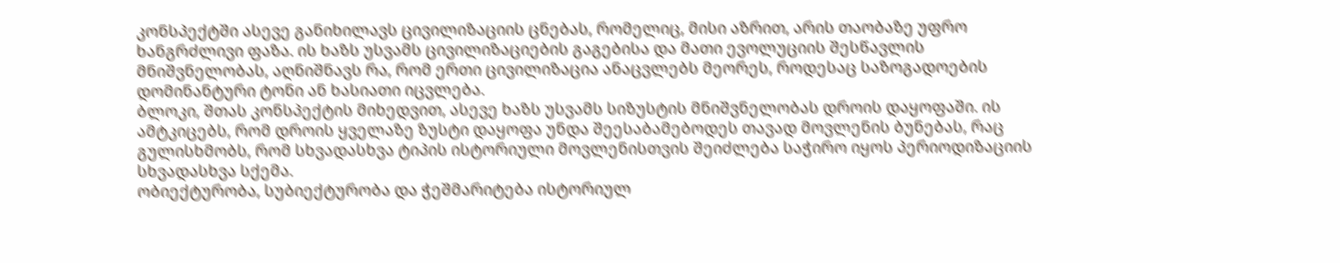კონსპექტში ასევე განიხილავს ცივილიზაციის ცნებას, რომელიც, მისი აზრით, არის თაობაზე უფრო ხანგრძლივი ფაზა. ის ხაზს უსვამს ცივილიზაციების გაგებისა და მათი ევოლუციის შესწავლის მნიშვნელობას, აღნიშნავს რა, რომ ერთი ცივილიზაცია ანაცვლებს მეორეს, როდესაც საზოგადოების დომინანტური ტონი ან ხასიათი იცვლება.
ბლოკი, შთას კონსპექტის მიხედვით, ასევე ხაზს უსვამს სიზუსტის მნიშვნელობას დროის დაყოფაში. ის ამტკიცებს, რომ დროის ყველაზე ზუსტი დაყოფა უნდა შეესაბამებოდეს თავად მოვლენის ბუნებას, რაც გულისხმობს, რომ სხვადასხვა ტიპის ისტორიული მოვლენისთვის შეიძლება საჭირო იყოს პერიოდიზაციის სხვადასხვა სქემა.
ობიექტურობა, სუბიექტურობა და ჭეშმარიტება ისტორიულ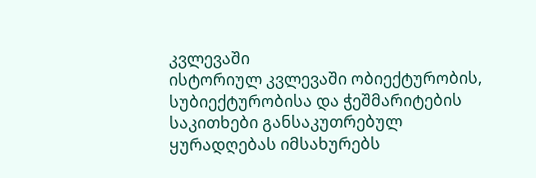კვლევაში
ისტორიულ კვლევაში ობიექტურობის, სუბიექტურობისა და ჭეშმარიტების საკითხები განსაკუთრებულ ყურადღებას იმსახურებს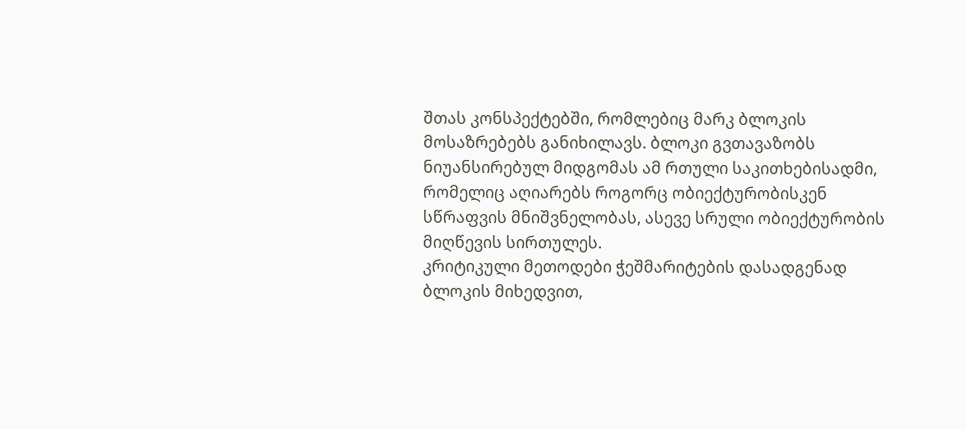შთას კონსპექტებში, რომლებიც მარკ ბლოკის მოსაზრებებს განიხილავს. ბლოკი გვთავაზობს ნიუანსირებულ მიდგომას ამ რთული საკითხებისადმი, რომელიც აღიარებს როგორც ობიექტურობისკენ სწრაფვის მნიშვნელობას, ასევე სრული ობიექტურობის მიღწევის სირთულეს.
კრიტიკული მეთოდები ჭეშმარიტების დასადგენად
ბლოკის მიხედვით,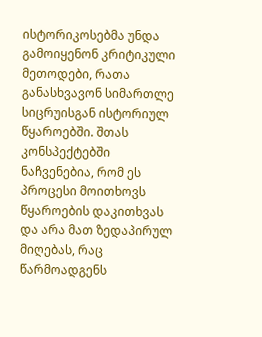ისტორიკოსებმა უნდა გამოიყენონ კრიტიკული მეთოდები, რათა განასხვავონ სიმართლე სიცრუისგან ისტორიულ წყაროებში. შთას კონსპექტებში ნაჩვენებია, რომ ეს პროცესი მოითხოვს წყაროების დაკითხვას და არა მათ ზედაპირულ მიღებას, რაც წარმოადგენს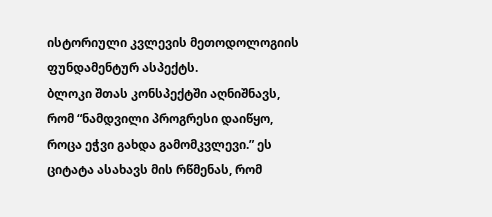ისტორიული კვლევის მეთოდოლოგიის ფუნდამენტურ ასპექტს.
ბლოკი შთას კონსპექტში აღნიშნავს, რომ “ნამდვილი პროგრესი დაიწყო, როცა ეჭვი გახდა გამომკვლევი.” ეს ციტატა ასახავს მის რწმენას, რომ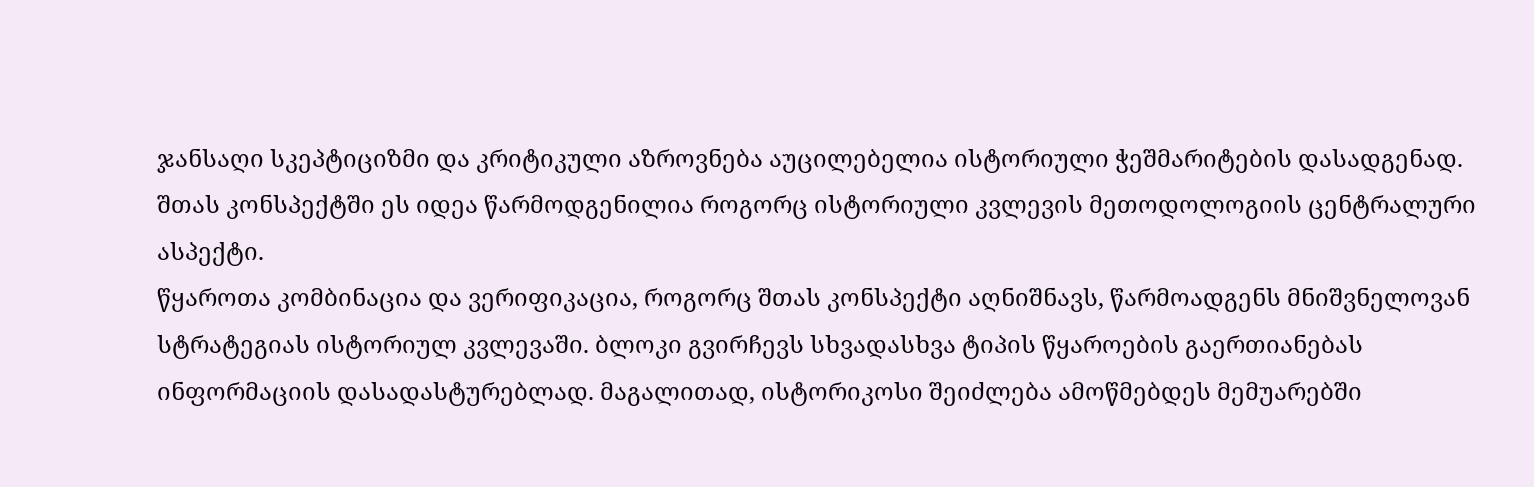ჯანსაღი სკეპტიციზმი და კრიტიკული აზროვნება აუცილებელია ისტორიული ჭეშმარიტების დასადგენად. შთას კონსპექტში ეს იდეა წარმოდგენილია როგორც ისტორიული კვლევის მეთოდოლოგიის ცენტრალური ასპექტი.
წყაროთა კომბინაცია და ვერიფიკაცია, როგორც შთას კონსპექტი აღნიშნავს, წარმოადგენს მნიშვნელოვან სტრატეგიას ისტორიულ კვლევაში. ბლოკი გვირჩევს სხვადასხვა ტიპის წყაროების გაერთიანებას ინფორმაციის დასადასტურებლად. მაგალითად, ისტორიკოსი შეიძლება ამოწმებდეს მემუარებში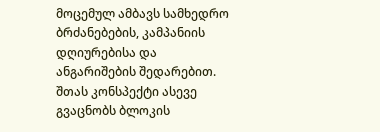მოცემულ ამბავს სამხედრო ბრძანებების, კამპანიის დღიურებისა და ანგარიშების შედარებით.
შთას კონსპექტი ასევე გვაცნობს ბლოკის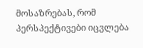მოსაზრებას, რომ პერსპექტივები იცვლება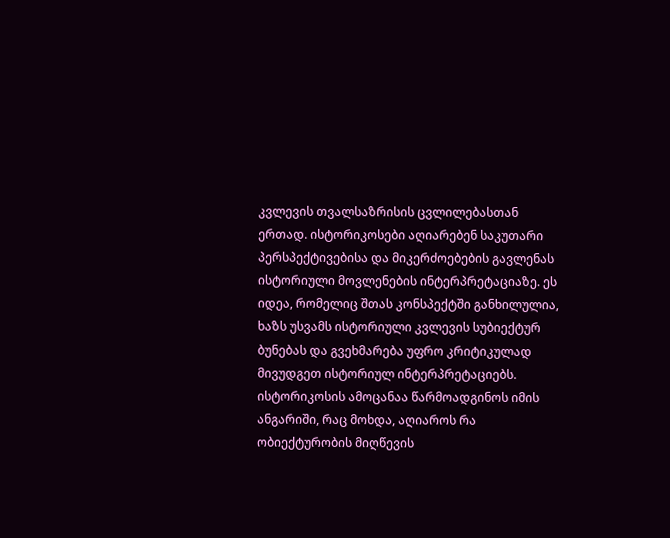კვლევის თვალსაზრისის ცვლილებასთან ერთად. ისტორიკოსები აღიარებენ საკუთარი პერსპექტივებისა და მიკერძოებების გავლენას ისტორიული მოვლენების ინტერპრეტაციაზე. ეს იდეა, რომელიც შთას კონსპექტში განხილულია, ხაზს უსვამს ისტორიული კვლევის სუბიექტურ ბუნებას და გვეხმარება უფრო კრიტიკულად მივუდგეთ ისტორიულ ინტერპრეტაციებს.
ისტორიკოსის ამოცანაა წარმოადგინოს იმის ანგარიში, რაც მოხდა, აღიაროს რა ობიექტურობის მიღწევის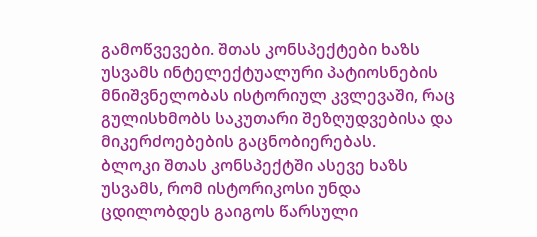გამოწვევები. შთას კონსპექტები ხაზს უსვამს ინტელექტუალური პატიოსნების მნიშვნელობას ისტორიულ კვლევაში, რაც გულისხმობს საკუთარი შეზღუდვებისა და მიკერძოებების გაცნობიერებას.
ბლოკი შთას კონსპექტში ასევე ხაზს უსვამს, რომ ისტორიკოსი უნდა ცდილობდეს გაიგოს წარსული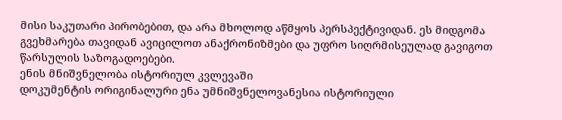მისი საკუთარი პირობებით, და არა მხოლოდ აწმყოს პერსპექტივიდან. ეს მიდგომა გვეხმარება თავიდან ავიცილოთ ანაქრონიზმები და უფრო სიღრმისეულად გავიგოთ წარსულის საზოგადოებები.
ენის მნიშვნელობა ისტორიულ კვლევაში
დოკუმენტის ორიგინალური ენა უმნიშვნელოვანესია ისტორიული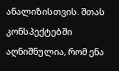ანალიზისთვის. შთას კონსპექტებში აღნიშნულია, რომ ენა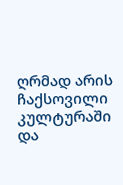ღრმად არის ჩაქსოვილი კულტურაში და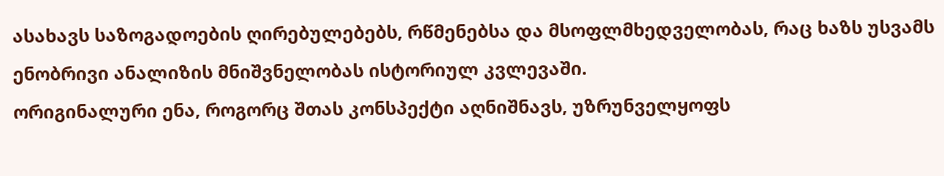ასახავს საზოგადოების ღირებულებებს, რწმენებსა და მსოფლმხედველობას, რაც ხაზს უსვამს ენობრივი ანალიზის მნიშვნელობას ისტორიულ კვლევაში.
ორიგინალური ენა, როგორც შთას კონსპექტი აღნიშნავს, უზრუნველყოფს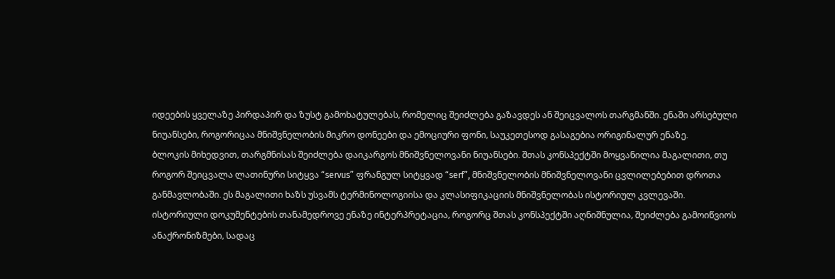იდეების ყველაზე პირდაპირ და ზუსტ გამოხატულებას, რომელიც შეიძლება გაზავდეს ან შეიცვალოს თარგმანში. ენაში არსებული ნიუანსები, როგორიცაა მნიშვნელობის მიკრო დონეები და ემოციური ფონი, საუკეთესოდ გასაგებია ორიგინალურ ენაზე.
ბლოკის მიხედვით, თარგმნისას შეიძლება დაიკარგოს მნიშვნელოვანი ნიუანსები. შთას კონსპექტში მოყვანილია მაგალითი, თუ როგორ შეიცვალა ლათინური სიტყვა “servus” ფრანგულ სიტყვად “serf”, მნიშვნელობის მნიშვნელოვანი ცვლილებებით დროთა განმავლობაში. ეს მაგალითი ხაზს უსვამს ტერმინოლოგიისა და კლასიფიკაციის მნიშვნელობას ისტორიულ კვლევაში.
ისტორიული დოკუმენტების თანამედროვე ენაზე ინტერპრეტაცია, როგორც შთას კონსპექტში აღნიშნულია, შეიძლება გამოიწვიოს ანაქრონიზმები, სადაც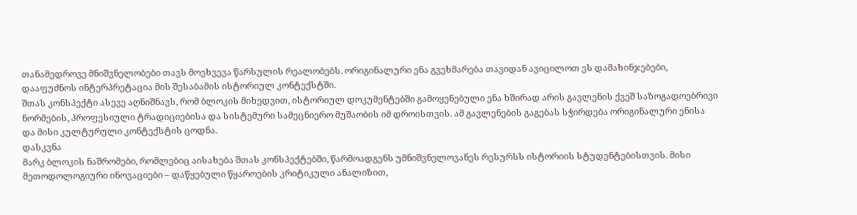თანამედროვე მნიშვნელობები თავს მოეხვევა წარსულის რეალობებს. ორიგინალური ენა გვეხმარება თავიდან ავიცილოთ ეს დამახინჯებები, დააფუძნოს ინტერპრეტაცია მის შესაბამის ისტორიულ კონტექსტში.
შთას კონსპექტი ასევე აღნიშნავს, რომ ბლოკის მიხედვით, ისტორიულ დოკუმენტებში გამოყენებული ენა ხშირად არის გავლენის ქვეშ საზოგადოებრივი ნორმების, პროფესიული ტრადიციებისა და სისტემური სამეცნიერო მუშაობის იმ დროისთვის. ამ გავლენების გაგებას სჭირდება ორიგინალური ენისა და მისი კულტურული კონტექსტის ცოდნა.
დასკვნა
მარკ ბლოკის ნაშრომები, რომლებიც აისახება შთას კონსპექტებში, წარმოადგენს უმნიშვნელოვანეს რესურსს ისტორიის სტუდენტებისთვის. მისი მეთოდოლოგიური ინოვაციები – დაწყებული წყაროების კრიტიკული ანალიზით,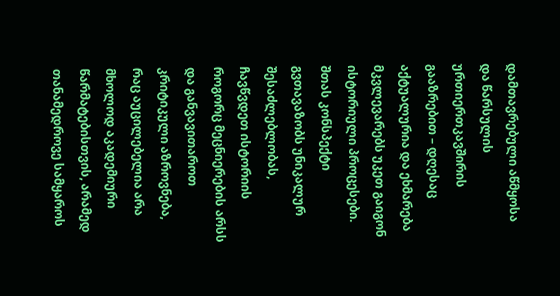დამთავრებული აწმყოსა და წარსულის ურთიერთკავშირის გააზრებით – დღესაც აქტუალურია და ეხმარება მკვლევარებს უკეთ გაიგონ ისტორიული პროცესები.
შთას კონსპექტი გვთავაზობს უნიკალურ შესაძლებლობას, ჩავწვდეთ ისტორიის როგორც მეცნიერების არსს და განვავითაროთ კრიტიკული აზროვნება, რაც აუცილებელია არა მხოლოდ აკადემიური წარმატებისთვის, არამედ თანამედროვე სამყაროს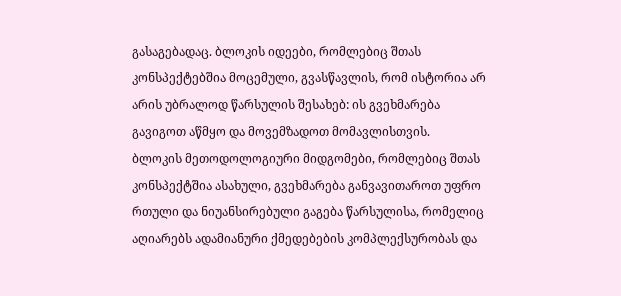გასაგებადაც. ბლოკის იდეები, რომლებიც შთას კონსპექტებშია მოცემული, გვასწავლის, რომ ისტორია არ არის უბრალოდ წარსულის შესახებ: ის გვეხმარება გავიგოთ აწმყო და მოვემზადოთ მომავლისთვის.
ბლოკის მეთოდოლოგიური მიდგომები, რომლებიც შთას კონსპექტშია ასახული, გვეხმარება განვავითაროთ უფრო რთული და ნიუანსირებული გაგება წარსულისა, რომელიც აღიარებს ადამიანური ქმედებების კომპლექსურობას და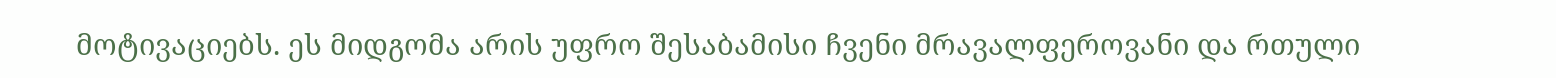მოტივაციებს. ეს მიდგომა არის უფრო შესაბამისი ჩვენი მრავალფეროვანი და რთული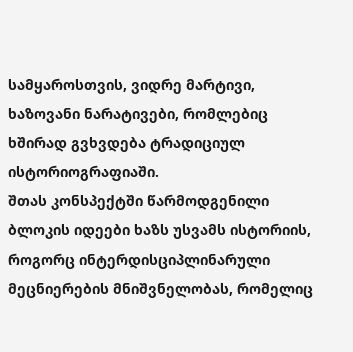სამყაროსთვის, ვიდრე მარტივი, ხაზოვანი ნარატივები, რომლებიც ხშირად გვხვდება ტრადიციულ ისტორიოგრაფიაში.
შთას კონსპექტში წარმოდგენილი ბლოკის იდეები ხაზს უსვამს ისტორიის, როგორც ინტერდისციპლინარული მეცნიერების მნიშვნელობას, რომელიც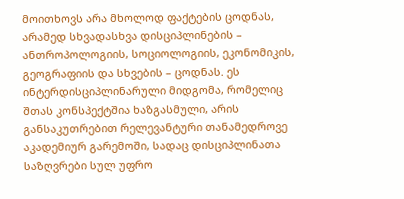მოითხოვს არა მხოლოდ ფაქტების ცოდნას, არამედ სხვადასხვა დისციპლინების – ანთროპოლოგიის, სოციოლოგიის, ეკონომიკის, გეოგრაფიის და სხვების – ცოდნას. ეს ინტერდისციპლინარული მიდგომა, რომელიც შთას კონსპექტშია ხაზგასმული, არის განსაკუთრებით რელევანტური თანამედროვე აკადემიურ გარემოში, სადაც დისციპლინათა საზღვრები სულ უფრო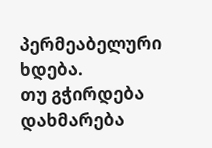პერმეაბელური ხდება.
თუ გჭირდება დახმარება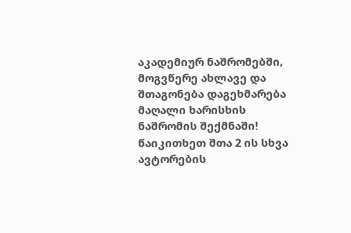აკადემიურ ნაშრომებში, მოგვწერე ახლავე და შთაგონება დაგეხმარება მაღალი ხარისხის ნაშრომის შექმნაში!
წაიკითხეთ შთა 2 ის სხვა ავტორების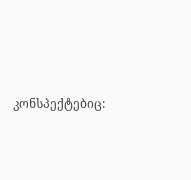კონსპექტებიც: